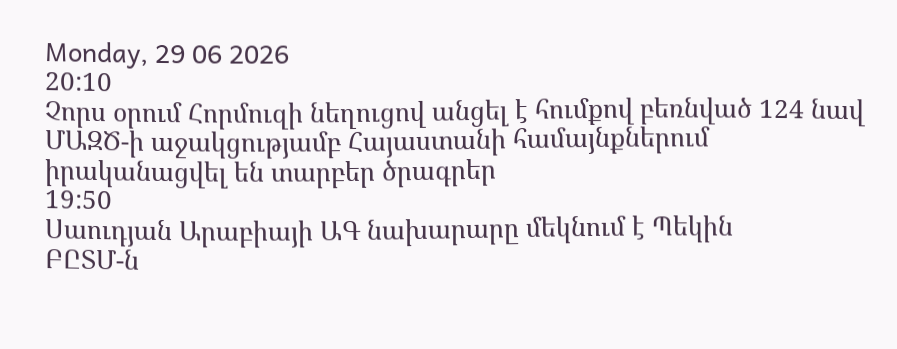Monday, 29 06 2026
20:10
Չորս օրում Հորմուզի նեղուցով անցել է հումքով բեռնված 124 նավ
ՄԱԶԾ-ի աջակցությամբ Հայաստանի համայնքներում իրականացվել են տարբեր ծրագրեր
19:50
Սաուդյան Արաբիայի ԱԳ նախարարը մեկնում է Պեկին
ԲԸՏՄ-ն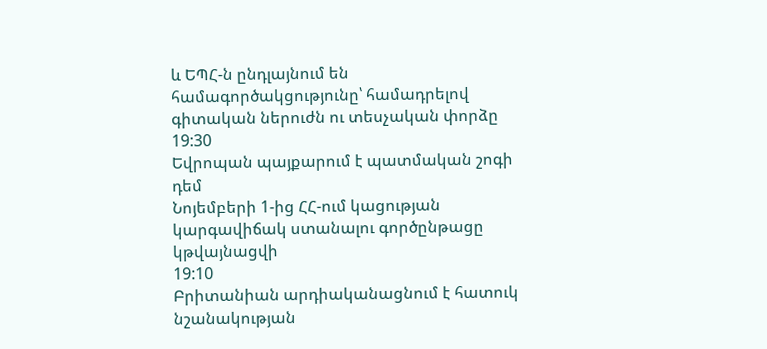և ԵՊՀ-ն ընդլայնում են համագործակցությունը՝ համադրելով գիտական ներուժն ու տեսչական փորձը
19:30
Եվրոպան պայքարում է պատմական շոգի դեմ
Նոյեմբերի 1-ից ՀՀ-ում կացության կարգավիճակ ստանալու գործընթացը կթվայնացվի
19:10
Բրիտանիան արդիականացնում է հատուկ նշանակության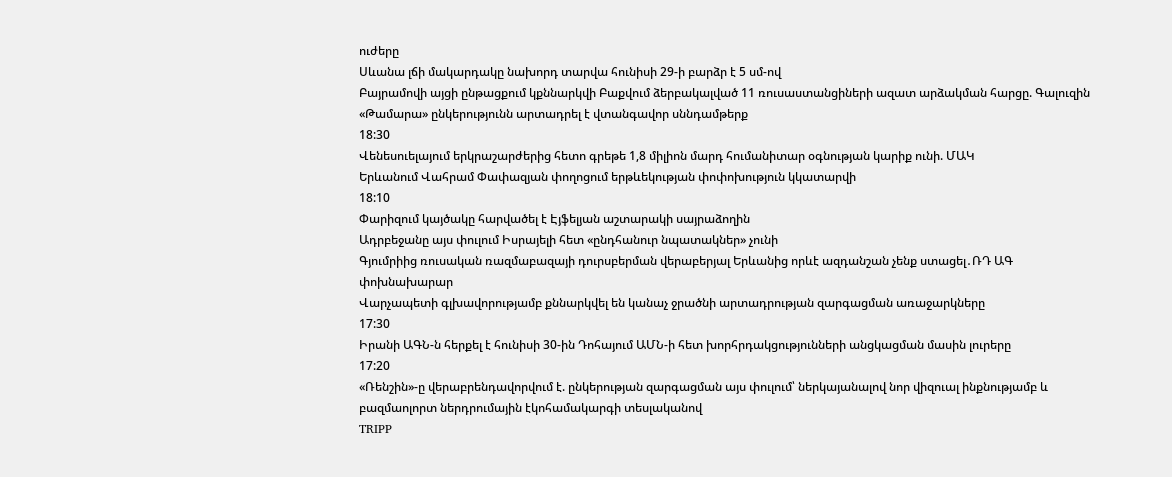ուժերը
Սևանա լճի մակարդակը նախորդ տարվա հունիսի 29-ի բարձր է 5 սմ-ով
Բայրամովի այցի ընթացքում կքննարկվի Բաքվում ձերբակալված 11 ռուսաստանցիների ազատ արձակման հարցը. Գալուզին
«Թամարա» ընկերությունն արտադրել է վտանգավոր սննդամթերք
18:30
Վենեսուելայում երկրաշարժերից հետո գրեթե 1,8 միլիոն մարդ հումանիտար օգնության կարիք ունի. ՄԱԿ
Երևանում Վահրամ Փափազյան փողոցում երթևեկության փոփոխություն կկատարվի
18:10
Փարիզում կայծակը հարվածել է Էյֆելյան աշտարակի սայրաձողին
Ադրբեջանը այս փուլում Իսրայելի հետ «ընդհանուր նպատակներ» չունի
Գյումրիից ռուսական ռազմաբազայի դուրսբերման վերաբերյալ Երևանից որևէ ազդանշան չենք ստացել․ՌԴ ԱԳ փոխնախարար
Վարչապետի գլխավորությամբ քննարկվել են կանաչ ջրածնի արտադրության զարգացման առաջարկները
17:30
Իրանի ԱԳՆ-ն հերքել է հունիսի 30-ին Դոհայում ԱՄՆ-ի հետ խորհրդակցությունների անցկացման մասին լուրերը
17:20
«Ռենշին»-ը վերաբրենդավորվում է. ընկերության զարգացման այս փուլում՝ ներկայանալով նոր վիզուալ ինքնությամբ և բազմաոլորտ ներդրումային էկոհամակարգի տեսլականով
TRIPP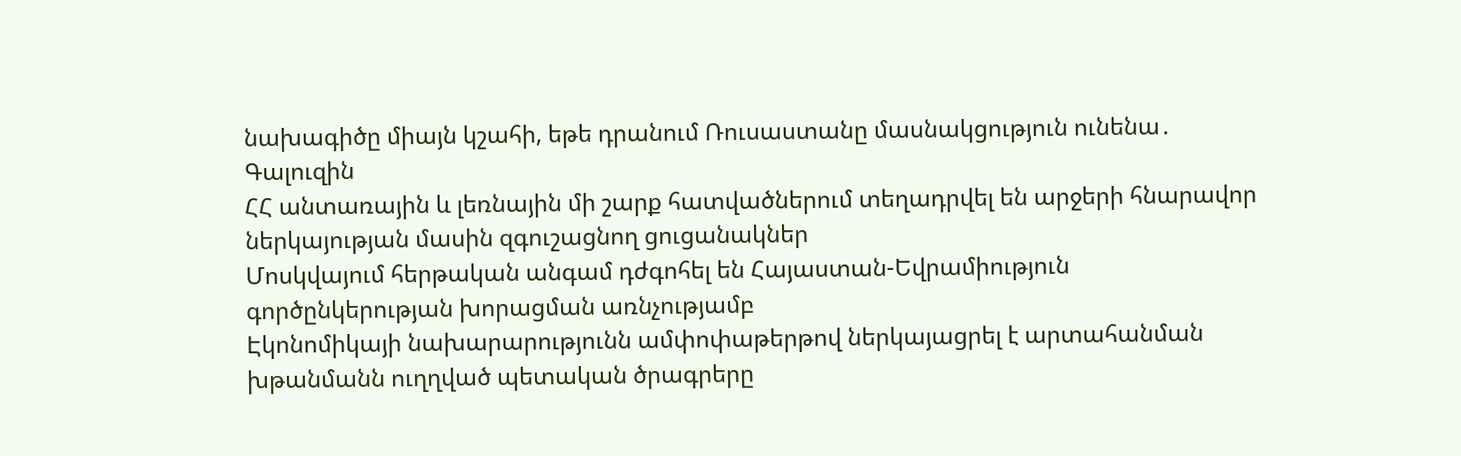նախագիծը միայն կշահի, եթե դրանում Ռուսաստանը մասնակցություն ունենա․ Գալուզին
ՀՀ անտառային և լեռնային մի շարք հատվածներում տեղադրվել են արջերի հնարավոր ներկայության մասին զգուշացնող ցուցանակներ
Մոսկվայում հերթական անգամ դժգոհել են Հայաստան-Եվրամիություն գործընկերության խորացման առնչությամբ
Էկոնոմիկայի նախարարությունն ամփոփաթերթով ներկայացրել է արտահանման խթանմանն ուղղված պետական ծրագրերը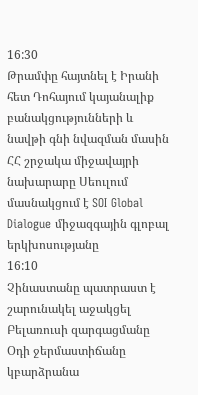16:30
Թրամփը հայտնել է Իրանի հետ Դոհայում կայանալիք բանակցությունների և նավթի գնի նվազման մասին
ՀՀ շրջակա միջավայրի նախարարը Սեուլում մասնակցում է SOI Global Dialogue միջազգային գլոբալ երկխոսությանը
16:10
Չինաստանը պատրաստ է շարունակել աջակցել Բելառուսի զարգացմանը
Օդի ջերմաստիճանը կբարձրանա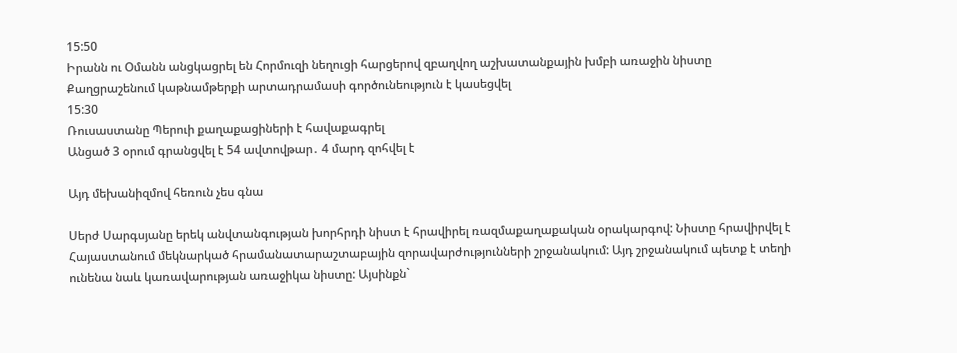15:50
Իրանն ու Օմանն անցկացրել են Հորմուզի նեղուցի հարցերով զբաղվող աշխատանքային խմբի առաջին նիստը
Քաղցրաշենում կաթնամթերքի արտադրամասի գործունեություն է կասեցվել
15:30
Ռուսաստանը Պերուի քաղաքացիների է հավաքագրել
Անցած 3 օրում գրանցվել է 54 ավտովթար․ 4 մարդ զոհվել է

Այդ մեխանիզմով հեռուն չես գնա

Սերժ Սարգսյանը երեկ անվտանգության խորհրդի նիստ է հրավիրել ռազմաքաղաքական օրակարգով: Նիստը հրավիրվել է Հայաստանում մեկնարկած հրամանատարաշտաբային զորավարժությունների շրջանակում: Այդ շրջանակում պետք է տեղի ունենա նաև կառավարության առաջիկա նիստը: Այսինքն`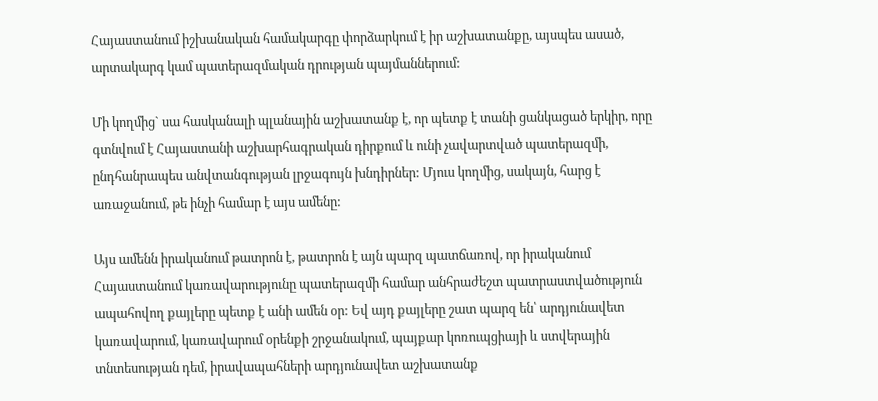Հայաստանում իշխանական համակարգը փորձարկում է իր աշխատանքը, այսպես ասած, արտակարգ կամ պատերազմական դրության պայմաններում:

Մի կողմից` սա հասկանալի պլանային աշխատանք է, որ պետք է տանի ցանկացած երկիր, որը գտնվում է Հայաստանի աշխարհագրական դիրքում և ունի չավարտված պատերազմի, ընդհանրապես անվտանգության լրջագույն խնդիրներ: Մյուս կողմից, սակայն, հարց է առաջանում, թե ինչի համար է այս ամենը:

Այս ամենն իրականում թատրոն է, թատրոն է այն պարզ պատճառով, որ իրականում Հայաստանում կառավարությունը պատերազմի համար անհրաժեշտ պատրաստվածություն ապահովող քայլերը պետք է անի ամեն օր: Եվ այդ քայլերը շատ պարզ են՝ արդյունավետ կառավարում, կառավարում օրենքի շրջանակում, պայքար կոռուպցիայի և ստվերային տնտեսության դեմ, իրավապահների արդյունավետ աշխատանք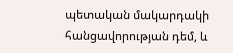պետական մակարդակի հանցավորության դեմ, և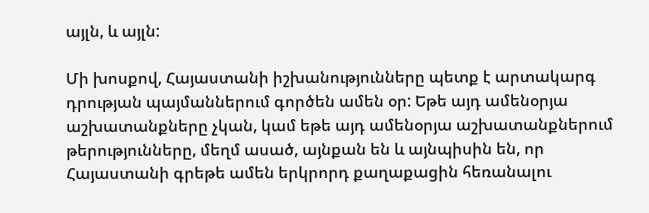այլն, և այլն:

Մի խոսքով, Հայաստանի իշխանությունները պետք է արտակարգ դրության պայմաններում գործեն ամեն օր: Եթե այդ ամենօրյա աշխատանքները չկան, կամ եթե այդ ամենօրյա աշխատանքներում թերությունները, մեղմ ասած, այնքան են և այնպիսին են, որ Հայաստանի գրեթե ամեն երկրորդ քաղաքացին հեռանալու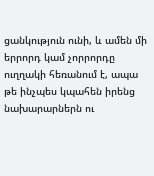ցանկություն ունի, և ամեն մի երրորդ կամ չորրորդը ուղղակի հեռանում է, ապա թե ինչպես կպահեն իրենց նախարարներն ու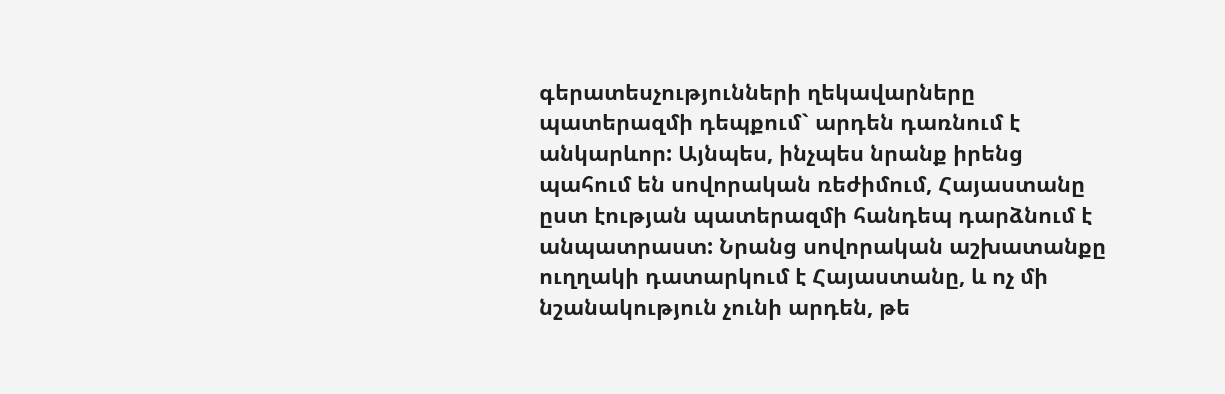գերատեսչությունների ղեկավարները պատերազմի դեպքում` արդեն դառնում է անկարևոր: Այնպես, ինչպես նրանք իրենց պահում են սովորական ռեժիմում, Հայաստանը ըստ էության պատերազմի հանդեպ դարձնում է անպատրաստ: Նրանց սովորական աշխատանքը ուղղակի դատարկում է Հայաստանը, և ոչ մի նշանակություն չունի արդեն, թե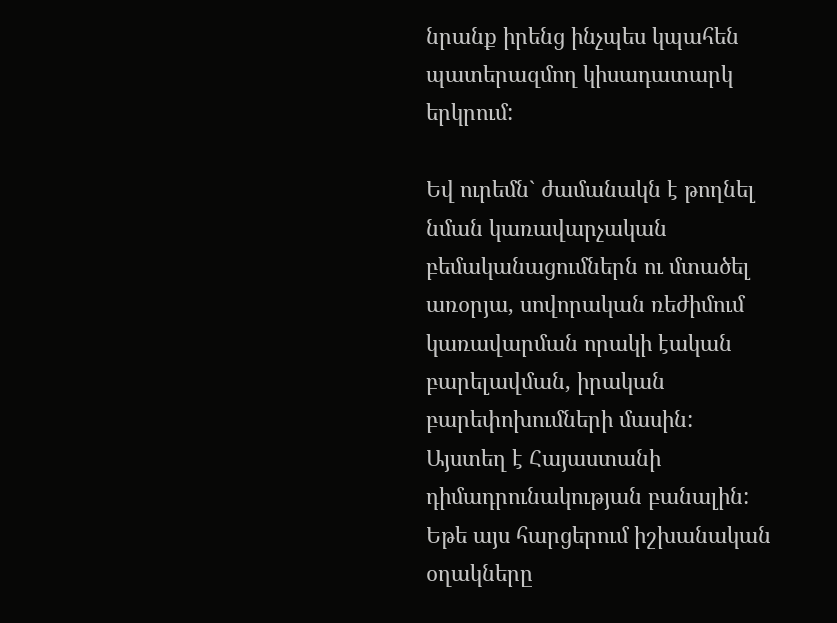նրանք իրենց ինչպես կպահեն պատերազմող կիսադատարկ երկրում:

Եվ ուրեմն` ժամանակն է թողնել նման կառավարչական բեմականացումներն ու մտածել առօրյա, սովորական ռեժիմում կառավարման որակի էական բարելավման, իրական բարեփոխումների մասին: Այստեղ է Հայաստանի դիմադրունակության բանալին: Եթե այս հարցերում իշխանական օղակները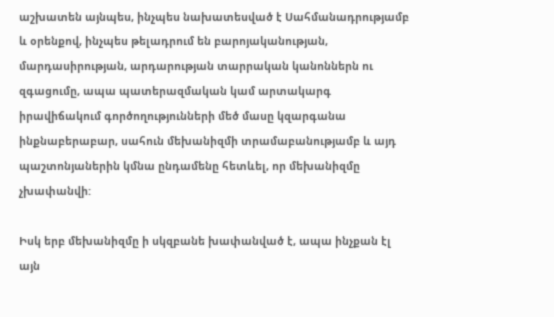աշխատեն այնպես, ինչպես նախատեսված է Սահմանադրությամբ և օրենքով, ինչպես թելադրում են բարոյականության, մարդասիրության, արդարության տարրական կանոններն ու զգացումը, ապա պատերազմական կամ արտակարգ իրավիճակում գործողությունների մեծ մասը կզարգանա ինքնաբերաբար, սահուն մեխանիզմի տրամաբանությամբ և այդ պաշտոնյաներին կմնա ընդամենը հետևել, որ մեխանիզմը չխափանվի:

Իսկ երբ մեխանիզմը ի սկզբանե խափանված է, ապա ինչքան էլ այն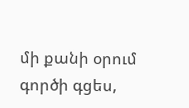մի քանի օրում գործի գցես,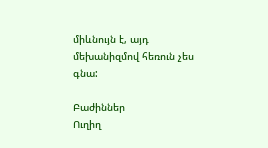միևնույն է, այդ մեխանիզմով հեռուն չես գնա:

Բաժիններ
Ուղիղ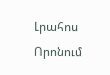Լրահոս
Որոնում